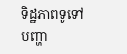ទិដ្ឋភាពទូទៅ
បញ្ហា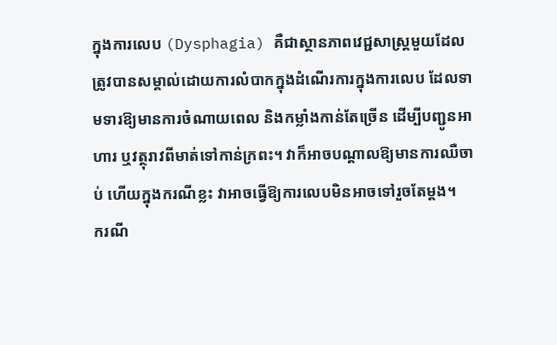ក្នុងការលេប (Dysphagia) គឺជាស្ថានភាពវេជ្ជសាស្ត្រមួយដែលត្រូវបានសម្គាល់ដោយការលំបាកក្នុងដំណើរការក្នុងការលេប ដែលទាមទារឱ្យមានការចំណាយពេល និងកម្លាំងកាន់តែច្រើន ដើម្បីបញ្ជូនអាហារ ឬវត្ថុរាវពីមាត់ទៅកាន់ក្រពះ។ វាក៏អាចបណ្តាលឱ្យមានការឈឺចាប់ ហើយក្នុងករណីខ្លះ វាអាចធ្វើឱ្យការលេបមិនអាចទៅរួចតែម្តង។
ករណី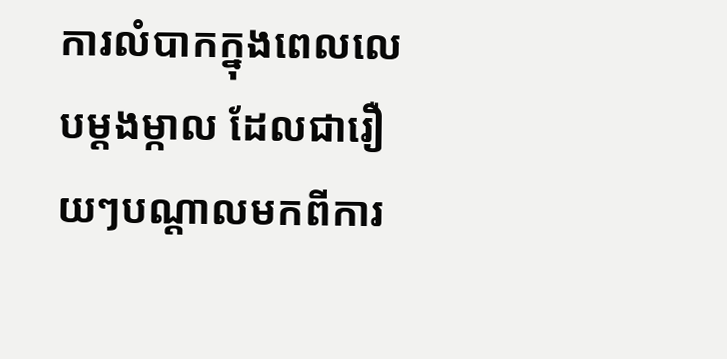ការលំបាកក្នុងពេលលេបម្តងម្កាល ដែលជារឿយៗបណ្តាលមកពីការ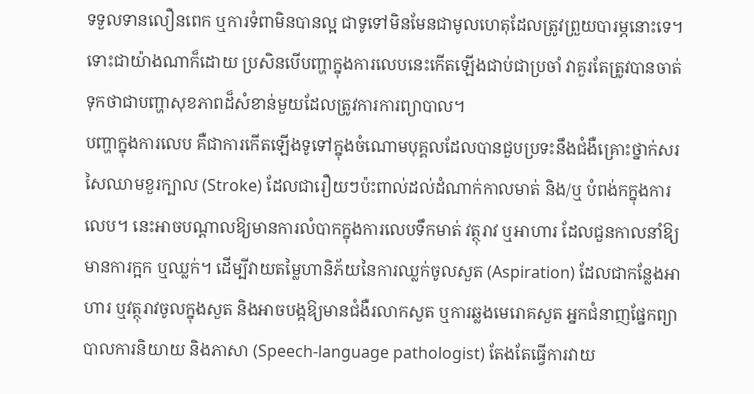ទទួលទានលឿនពេក ឬការទំពាមិនបានល្អ ជាទូទៅមិនមែនជាមូលហេតុដែលត្រូវព្រួយបារម្ភនោះទេ។ ទោះជាយ៉ាងណាក៏ដោយ ប្រសិនបើបញ្ហាក្នុងការលេបនេះកើតឡើងជាប់ជាប្រចាំ វាគួរតែត្រូវបានចាត់ទុកថាជាបញ្ហាសុខភាពដ៏សំខាន់មួយដែលត្រូវការការព្យាបាល។
បញ្ហាក្នុងការលេប គឺជាការកើតឡើងទូទៅក្នុងចំណោមបុគ្គលដែលបានជួបប្រទះនឹងជំងឺគ្រោះថ្នាក់សរសៃឈាមខួរក្បាល (Stroke) ដែលជារឿយៗប៉ះពាល់ដល់ដំណាក់កាលមាត់ និង/ឬ បំពង់កក្នុងការលេប។ នេះអាចបណ្តាលឱ្យមានការលំបាកក្នុងការលេបទឹកមាត់ វត្ថុរាវ ឬអាហារ ដែលជួនកាលនាំឱ្យមានការក្អក ឬឈ្លក់។ ដើម្បីវាយតម្លៃហានិភ័យនៃការឈ្លក់ចូលសួត (Aspiration) ដែលជាកន្លែងអាហារ ឬវត្ថុរាវចូលក្នុងសួត និងអាចបង្កឱ្យមានជំងឺរលាកសួត ឬការឆ្លងមេរោគសួត អ្នកជំនាញផ្នែកព្យាបាលការនិយាយ និងភាសា (Speech-language pathologist) តែងតែធ្វើការវាយ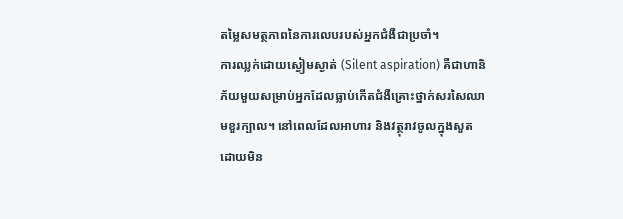តម្លៃសមត្ថភាពនៃការលេបរបស់អ្នកជំងឺជាប្រចាំ។
ការឈ្លក់ដោយស្ងៀមស្ងាត់ (Silent aspiration) គឺជាហានិភ័យមួយសម្រាប់អ្នកដែលធ្លាប់កើតជំងឺគ្រោះថ្នាក់សរសៃឈាមខួរក្បាល។ នៅពេលដែលអាហារ និងវត្ថុរាវចូលក្នុងសួតដោយមិន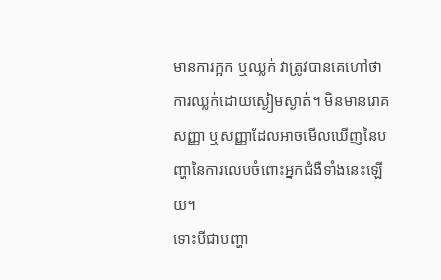មានការក្អក ឬឈ្លក់ វាត្រូវបានគេហៅថា ការឈ្លក់ដោយស្ងៀមស្ងាត់។ មិនមានរោគសញ្ញា ឬសញ្ញាដែលអាចមើលឃើញនៃបញ្ហានៃការលេបចំពោះអ្នកជំងឺទាំងនេះឡើយ។
ទោះបីជាបញ្ហា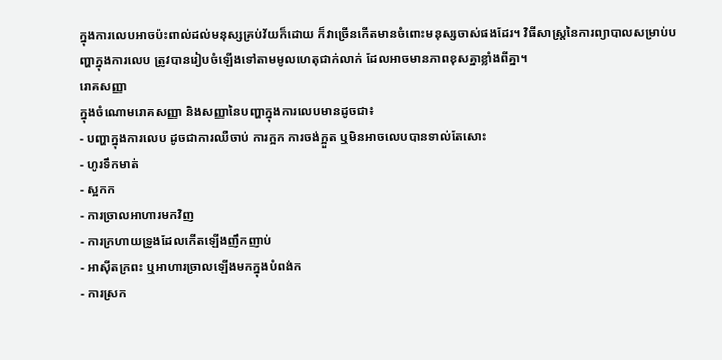ក្នុងការលេបអាចប៉ះពាល់ដល់មនុស្សគ្រប់វ័យក៏ដោយ ក៏វាច្រើនកើតមានចំពោះមនុស្សចាស់ផងដែរ។ វិធីសាស្ត្រនៃការព្យាបាលសម្រាប់បញ្ហាក្នុងការលេប ត្រូវបានរៀបចំឡើងទៅតាមមូលហេតុជាក់លាក់ ដែលអាចមានភាពខុសគ្នាខ្លាំងពីគ្នា។
រោគសញ្ញា
ក្នុងចំណោមរោគសញ្ញា និងសញ្ញានៃបញ្ហាក្នុងការលេបមានដូចជា៖
- បញ្ហាក្នុងការលេប ដូចជាការឈឺចាប់ ការក្អក ការចង់ក្អួត ឬមិនអាចលេបបានទាល់តែសោះ
- ហូរទឹកមាត់
- ស្អកក
- ការច្រាលអាហារមកវិញ
- ការក្រហាយទ្រូងដែលកើតឡើងញឹកញាប់
- អាស៊ីតក្រពះ ឬអាហារច្រាលឡើងមកក្នុងបំពង់ក
- ការស្រក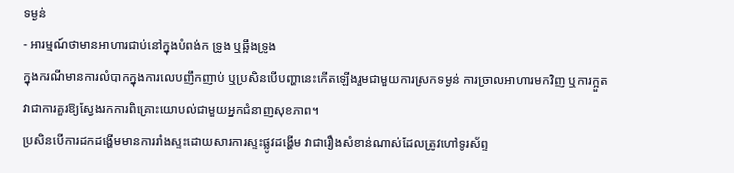ទម្ងន់
- អារម្មណ៍ថាមានអាហារជាប់នៅក្នុងបំពង់ក ទ្រូង ឬឆ្អឹងទ្រូង
ក្នុងករណីមានការលំបាកក្នុងការលេបញឹកញាប់ ឬប្រសិនបើបញ្ហានេះកើតឡើងរួមជាមួយការស្រកទម្ងន់ ការច្រាលអាហារមកវិញ ឬការក្អួត វាជាការគួរឱ្យស្វែងរកការពិគ្រោះយោបល់ជាមួយអ្នកជំនាញសុខភាព។
ប្រសិនបើការដកដង្ហើមមានការរាំងស្ទះដោយសារការស្ទះផ្លូវដង្ហើម វាជារឿងសំខាន់ណាស់ដែលត្រូវហៅទូរស័ព្ទ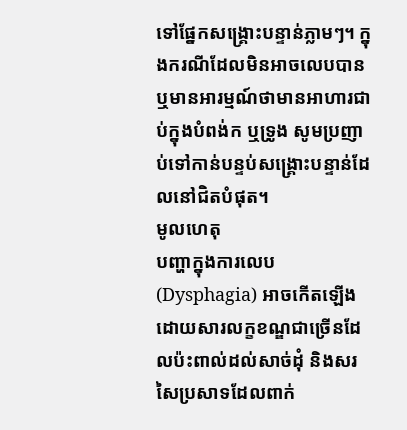ទៅផ្នែកសង្គ្រោះបន្ទាន់ភ្លាមៗ។ ក្នុងករណីដែលមិនអាចលេបបាន ឬមានអារម្មណ៍ថាមានអាហារជាប់ក្នុងបំពង់ក ឬទ្រូង សូមប្រញាប់ទៅកាន់បន្ទប់សង្គ្រោះបន្ទាន់ដែលនៅជិតបំផុត។
មូលហេតុ
បញ្ហាក្នុងការលេប (Dysphagia) អាចកើតឡើងដោយសារលក្ខខណ្ឌជាច្រើនដែលប៉ះពាល់ដល់សាច់ដុំ និងសរសៃប្រសាទដែលពាក់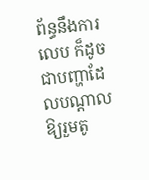ព័ន្ធនឹងការលេប ក៏ដូចជាបញ្ហាដែលបណ្តាលឱ្យរួមតូ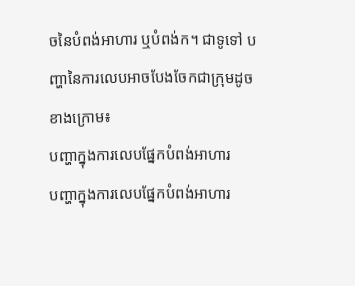ចនៃបំពង់អាហារ ឬបំពង់ក។ ជាទូទៅ បញ្ហានៃការលេបអាចបែងចែកជាក្រុមដូចខាងក្រោម៖
បញ្ហាក្នុងការលេបផ្នែកបំពង់អាហារ
បញ្ហាក្នុងការលេបផ្នែកបំពង់អាហារ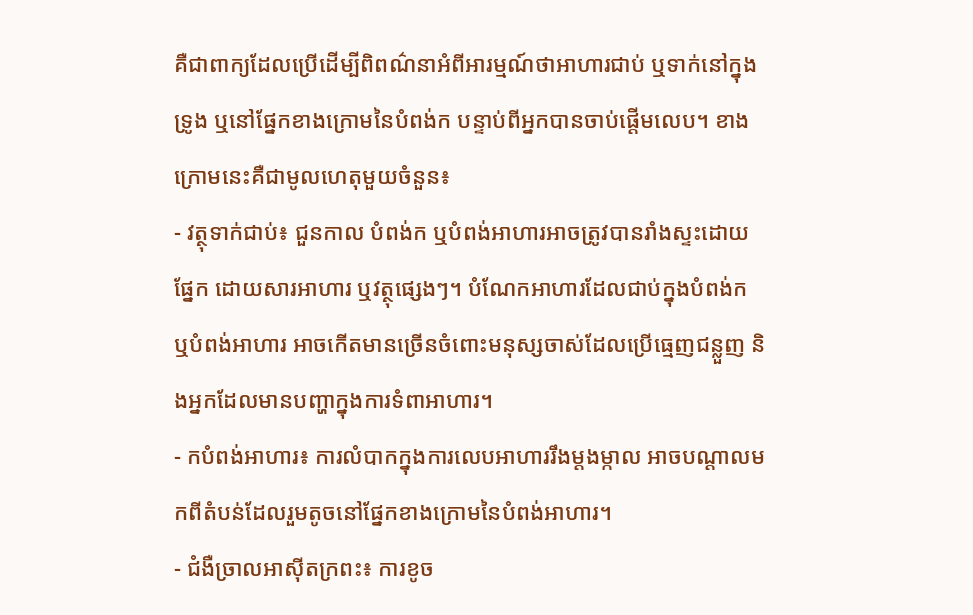គឺជាពាក្យដែលប្រើដើម្បីពិពណ៌នាអំពីអារម្មណ៍ថាអាហារជាប់ ឬទាក់នៅក្នុងទ្រូង ឬនៅផ្នែកខាងក្រោមនៃបំពង់ក បន្ទាប់ពីអ្នកបានចាប់ផ្តើមលេប។ ខាងក្រោមនេះគឺជាមូលហេតុមួយចំនួន៖
- វត្ថុទាក់ជាប់៖ ជួនកាល បំពង់ក ឬបំពង់អាហារអាចត្រូវបានរាំងស្ទះដោយផ្នែក ដោយសារអាហារ ឬវត្ថុផ្សេងៗ។ បំណែកអាហារដែលជាប់ក្នុងបំពង់ក ឬបំពង់អាហារ អាចកើតមានច្រើនចំពោះមនុស្សចាស់ដែលប្រើធ្មេញជន្លួញ និងអ្នកដែលមានបញ្ហាក្នុងការទំពាអាហារ។
- កបំពង់អាហារ៖ ការលំបាកក្នុងការលេបអាហាររឹងម្តងម្កាល អាចបណ្តាលមកពីតំបន់ដែលរួមតូចនៅផ្នែកខាងក្រោមនៃបំពង់អាហារ។
- ជំងឺច្រាលអាស៊ីតក្រពះ៖ ការខូច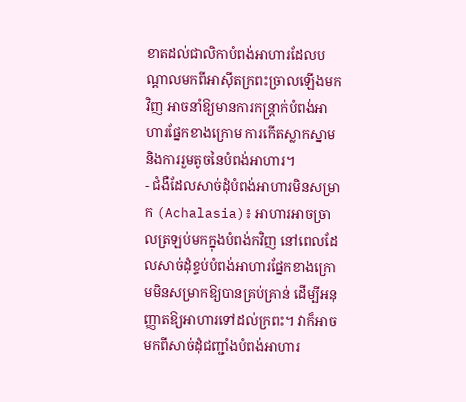ខាតដល់ជាលិកាបំពង់អាហារដែលបណ្តាលមកពីអាស៊ីតក្រពះច្រាលឡើងមកវិញ អាចនាំឱ្យមានការកន្ត្រាក់បំពង់អាហារផ្នែកខាងក្រោម ការកើតស្លាកស្នាម និងការរួមតូចនៃបំពង់អាហារ។
- ជំងឺដែលសាច់ដុំបំពង់អាហារមិនសម្រាក (Achalasia)៖ អាហារអាចច្រាលត្រឡប់មកក្នុងបំពង់កវិញ នៅពេលដែលសាច់ដុំខ្ទប់បំពង់អាហារផ្នែកខាងក្រោមមិនសម្រាកឱ្យបានគ្រប់គ្រាន់ ដើម្បីអនុញ្ញាតឱ្យអាហារទៅដល់ក្រពះ។ វាក៏អាចមកពីសាច់ដុំជញ្ជាំងបំពង់អាហារ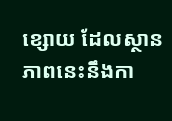ខ្សោយ ដែលស្ថានភាពនេះនឹងកា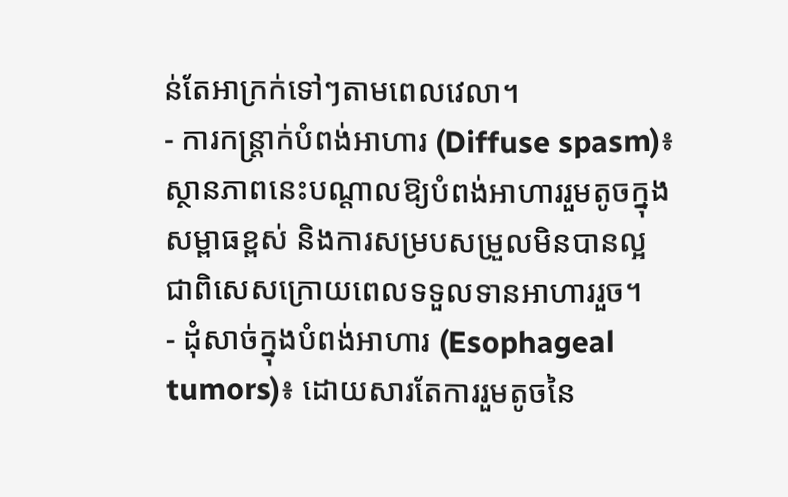ន់តែអាក្រក់ទៅៗតាមពេលវេលា។
- ការកន្ត្រាក់បំពង់អាហារ (Diffuse spasm)៖ ស្ថានភាពនេះបណ្តាលឱ្យបំពង់អាហាររួមតូចក្នុងសម្ពាធខ្ពស់ និងការសម្របសម្រួលមិនបានល្អ ជាពិសេសក្រោយពេលទទួលទានអាហាររួច។
- ដុំសាច់ក្នុងបំពង់អាហារ (Esophageal tumors)៖ ដោយសារតែការរួមតូចនៃ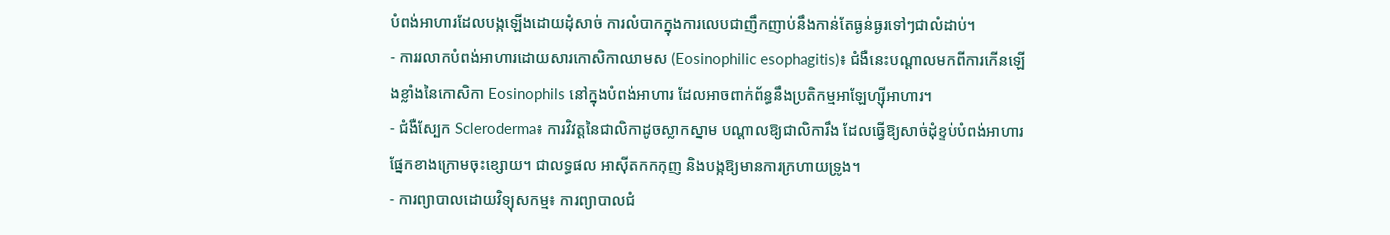បំពង់អាហារដែលបង្កឡើងដោយដុំសាច់ ការលំបាកក្នុងការលេបជាញឹកញាប់នឹងកាន់តែធ្ងន់ធ្ងរទៅៗជាលំដាប់។
- ការរលាកបំពង់អាហារដោយសារកោសិកាឈាមស (Eosinophilic esophagitis)៖ ជំងឺនេះបណ្តាលមកពីការកើនឡើងខ្លាំងនៃកោសិកា Eosinophils នៅក្នុងបំពង់អាហារ ដែលអាចពាក់ព័ន្ធនឹងប្រតិកម្មអាឡែហ្ស៊ីអាហារ។
- ជំងឺស្បែក Scleroderma៖ ការវិវត្តនៃជាលិកាដូចស្លាកស្នាម បណ្តាលឱ្យជាលិការឹង ដែលធ្វើឱ្យសាច់ដុំខ្ទប់បំពង់អាហារផ្នែកខាងក្រោមចុះខ្សោយ។ ជាលទ្ធផល អាស៊ីតកកកុញ និងបង្កឱ្យមានការក្រហាយទ្រូង។
- ការព្យាបាលដោយវិទ្យុសកម្ម៖ ការព្យាបាលជំ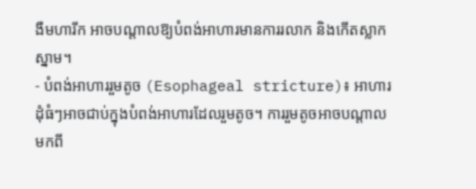ងឺមហារីក អាចបណ្តាលឱ្យបំពង់អាហារមានការរលាក និងកើតស្លាកស្នាម។
- បំពង់អាហាររួមតូច (Esophageal stricture)៖ អាហារដុំធំៗអាចជាប់ក្នុងបំពង់អាហារដែលរួមតូច។ ការរួមតូចអាចបណ្តាលមកពី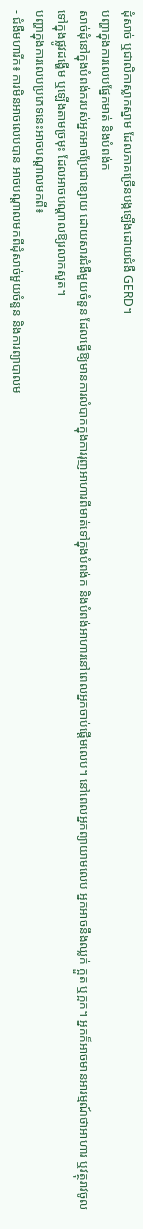ដុំសាច់ ឬជាលិកាស្លាកស្នាម ដែលភាគច្រើនបង្កឡើងដោយជំងឺ GERD។
បញ្ហាក្នុងការលេបផ្នែកមាត់ និងបំពង់ក
សាច់ដុំនៅក្នុងបំពង់ករបស់អ្នកអាចប្រែជាខ្សោយ ដោយសារជំងឺមួយចំនួន ដែលធ្វើឱ្យមានការលំបាកក្នុងការរុញអាហារពីមាត់ទៅក្នុងបំពង់ក និងបំពង់អាហារនៅពេលអ្នកចាប់ផ្តើមលេប។ នៅពេលអ្នកព្យាយាមលេប អ្នកអាចនឹងឈ្លក់ ក្អួត ឬក្អក។ អ្នកក៏អាចមានអារម្មណ៍ថាអាហារ ឬវត្ថុរាវចូលទៅក្នុងផ្លូវដង្ហើម ឬឡើងតាមច្រមុះ ដែលអាចបណ្តាលឱ្យរលាកសួត។
បញ្ហាក្នុងការលេបប្រភេទនេះអាចបណ្តាលមកពី៖
- ជំងឺមហារីក៖ ការមិនអាចលេបបាន អាចបណ្តាលមកពីដុំសាច់មួយចំនួន និងការព្យាបាលម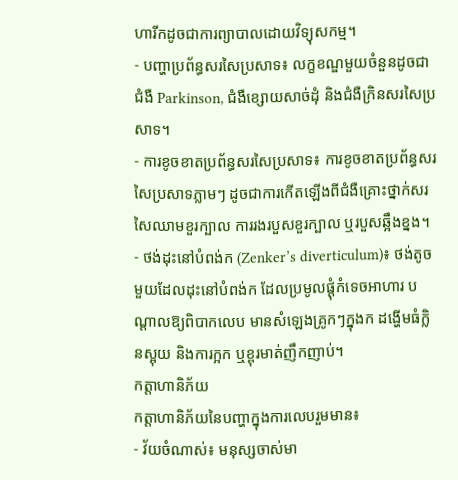ហារីកដូចជាការព្យាបាលដោយវិទ្យុសកម្ម។
- បញ្ហាប្រព័ន្ធសរសៃប្រសាទ៖ លក្ខខណ្ឌមួយចំនួនដូចជា ជំងឺ Parkinson, ជំងឺខ្សោយសាច់ដុំ និងជំងឺក្រិនសរសៃប្រសាទ។
- ការខូចខាតប្រព័ន្ធសរសៃប្រសាទ៖ ការខូចខាតប្រព័ន្ធសរសៃប្រសាទភ្លាមៗ ដូចជាការកើតឡើងពីជំងឺគ្រោះថ្នាក់សរសៃឈាមខួរក្បាល ការរងរបួសខួរក្បាល ឬរបួសឆ្អឹងខ្នង។
- ថង់ដុះនៅបំពង់ក (Zenker’s diverticulum)៖ ថង់តូចមួយដែលដុះនៅបំពង់ក ដែលប្រមូលផ្តុំកំទេចអាហារ បណ្តាលឱ្យពិបាកលេប មានសំឡេងគ្រូកៗក្នុងក ដង្ហើមធំក្លិនស្អុយ និងការក្អក ឬខ្ពុរមាត់ញឹកញាប់។
កត្តាហានិភ័យ
កត្តាហានិភ័យនៃបញ្ហាក្នុងការលេបរួមមាន៖
- វ័យចំណាស់៖ មនុស្សចាស់មា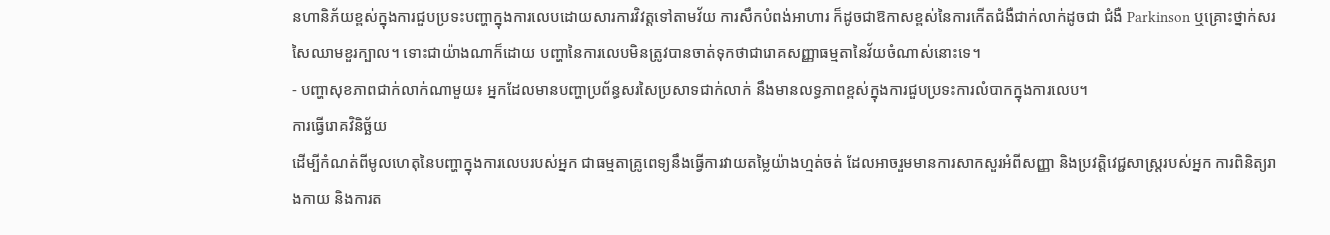នហានិភ័យខ្ពស់ក្នុងការជួបប្រទះបញ្ហាក្នុងការលេបដោយសារការវិវត្តទៅតាមវ័យ ការសឹកបំពង់អាហារ ក៏ដូចជាឱកាសខ្ពស់នៃការកើតជំងឺជាក់លាក់ដូចជា ជំងឺ Parkinson ឬគ្រោះថ្នាក់សរសៃឈាមខួរក្បាល។ ទោះជាយ៉ាងណាក៏ដោយ បញ្ហានៃការលេបមិនត្រូវបានចាត់ទុកថាជារោគសញ្ញាធម្មតានៃវ័យចំណាស់នោះទេ។
- បញ្ហាសុខភាពជាក់លាក់ណាមួយ៖ អ្នកដែលមានបញ្ហាប្រព័ន្ធសរសៃប្រសាទជាក់លាក់ នឹងមានលទ្ធភាពខ្ពស់ក្នុងការជួបប្រទះការលំបាកក្នុងការលេប។
ការធ្វើរោគវិនិច្ឆ័យ
ដើម្បីកំណត់ពីមូលហេតុនៃបញ្ហាក្នុងការលេបរបស់អ្នក ជាធម្មតាគ្រូពេទ្យនឹងធ្វើការវាយតម្លៃយ៉ាងហ្មត់ចត់ ដែលអាចរួមមានការសាកសួរអំពីសញ្ញា និងប្រវត្តិវេជ្ជសាស្ត្ររបស់អ្នក ការពិនិត្យរាងកាយ និងការត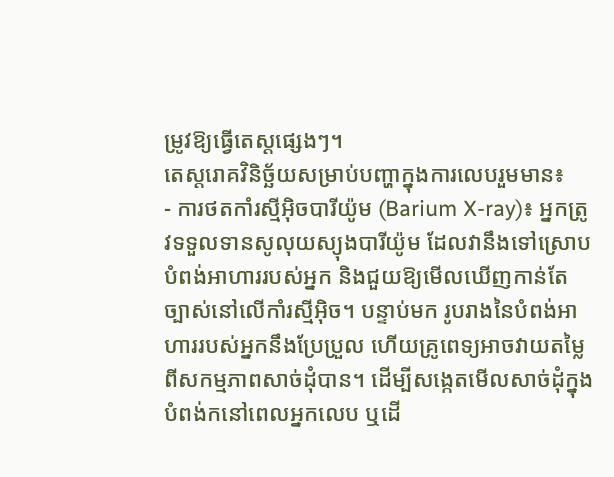ម្រូវឱ្យធ្វើតេស្តផ្សេងៗ។
តេស្តរោគវិនិច្ឆ័យសម្រាប់បញ្ហាក្នុងការលេបរួមមាន៖
- ការថតកាំរស្មីអ៊ិចបារីយ៉ូម (Barium X-ray)៖ អ្នកត្រូវទទួលទានសូលុយស្យុងបារីយ៉ូម ដែលវានឹងទៅស្រោបបំពង់អាហាររបស់អ្នក និងជួយឱ្យមើលឃើញកាន់តែច្បាស់នៅលើកាំរស្មីអ៊ិច។ បន្ទាប់មក រូបរាងនៃបំពង់អាហាររបស់អ្នកនឹងប្រែប្រួល ហើយគ្រូពេទ្យអាចវាយតម្លៃពីសកម្មភាពសាច់ដុំបាន។ ដើម្បីសង្កេតមើលសាច់ដុំក្នុងបំពង់កនៅពេលអ្នកលេប ឬដើ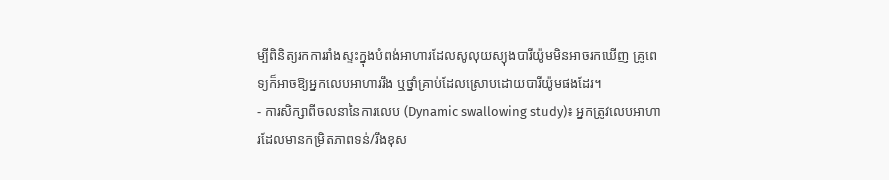ម្បីពិនិត្យរកការរាំងស្ទះក្នុងបំពង់អាហារដែលសូលុយស្យុងបារីយ៉ូមមិនអាចរកឃើញ គ្រូពេទ្យក៏អាចឱ្យអ្នកលេបអាហាររឹង ឬថ្នាំគ្រាប់ដែលស្រោបដោយបារីយ៉ូមផងដែរ។
- ការសិក្សាពីចលនានៃការលេប (Dynamic swallowing study)៖ អ្នកត្រូវលេបអាហារដែលមានកម្រិតភាពទន់/រឹងខុស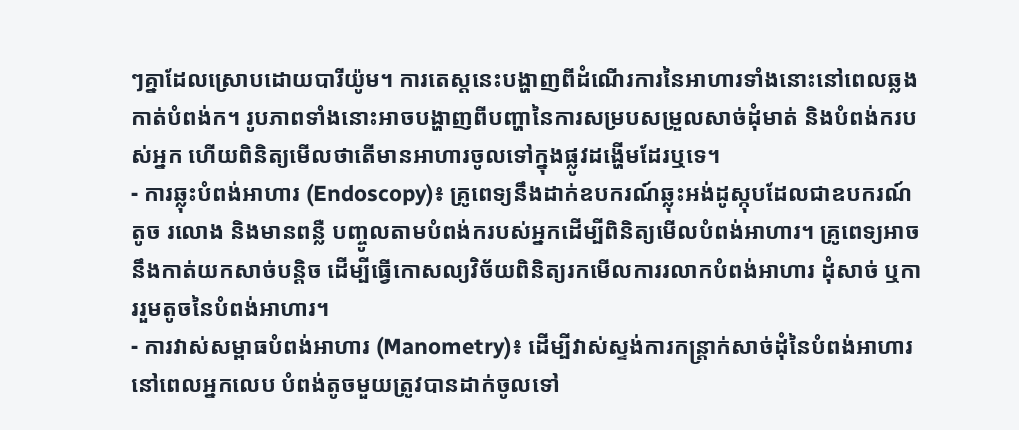ៗគ្នាដែលស្រោបដោយបារីយ៉ូម។ ការតេស្តនេះបង្ហាញពីដំណើរការនៃអាហារទាំងនោះនៅពេលឆ្លងកាត់បំពង់ក។ រូបភាពទាំងនោះអាចបង្ហាញពីបញ្ហានៃការសម្របសម្រួលសាច់ដុំមាត់ និងបំពង់ករបស់អ្នក ហើយពិនិត្យមើលថាតើមានអាហារចូលទៅក្នុងផ្លូវដង្ហើមដែរឬទេ។
- ការឆ្លុះបំពង់អាហារ (Endoscopy)៖ គ្រូពេទ្យនឹងដាក់ឧបករណ៍ឆ្លុះអង់ដូស្កុបដែលជាឧបករណ៍តូច រលោង និងមានពន្លឺ បញ្ចូលតាមបំពង់ករបស់អ្នកដើម្បីពិនិត្យមើលបំពង់អាហារ។ គ្រូពេទ្យអាចនឹងកាត់យកសាច់បន្តិច ដើម្បីធ្វើកោសល្យវិច័យពិនិត្យរកមើលការរលាកបំពង់អាហារ ដុំសាច់ ឬការរួមតូចនៃបំពង់អាហារ។
- ការវាស់សម្ពាធបំពង់អាហារ (Manometry)៖ ដើម្បីវាស់ស្ទង់ការកន្ត្រាក់សាច់ដុំនៃបំពង់អាហារនៅពេលអ្នកលេប បំពង់តូចមួយត្រូវបានដាក់ចូលទៅ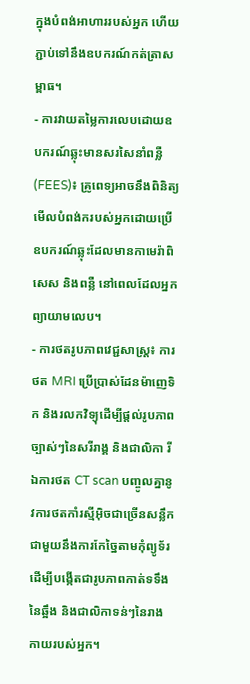ក្នុងបំពង់អាហាររបស់អ្នក ហើយភ្ជាប់ទៅនឹងឧបករណ៍កត់ត្រាសម្ពាធ។
- ការវាយតម្លៃការលេបដោយឧបករណ៍ឆ្លុះមានសរសៃនាំពន្លឺ (FEES)៖ គ្រូពេទ្យអាចនឹងពិនិត្យមើលបំពង់ករបស់អ្នកដោយប្រើឧបករណ៍ឆ្លុះដែលមានកាមេរ៉ាពិសេស និងពន្លឺ នៅពេលដែលអ្នកព្យាយាមលេប។
- ការថតរូបភាពវេជ្ជសាស្ត្រ៖ ការថត MRI ប្រើប្រាស់ដែនម៉ាញេទិក និងរលកវិទ្យុដើម្បីផ្តល់រូបភាពច្បាស់ៗនៃសរីរាង្គ និងជាលិកា រីឯការថត CT scan បញ្ចូលគ្នានូវការថតកាំរស្មីអ៊ិចជាច្រើនសន្លឹកជាមួយនឹងការកែច្នៃតាមកុំព្យូទ័រ ដើម្បីបង្កើតជារូបភាពកាត់ទទឹងនៃឆ្អឹង និងជាលិកាទន់ៗនៃរាងកាយរបស់អ្នក។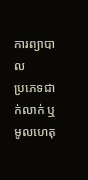ការព្យាបាល
ប្រភេទជាក់លាក់ ឬមូលហេតុ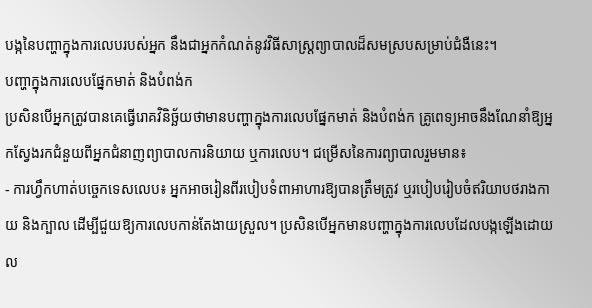បង្កនៃបញ្ហាក្នុងការលេបរបស់អ្នក នឹងជាអ្នកកំណត់នូវវិធីសាស្ត្រព្យាបាលដ៏សមស្របសម្រាប់ជំងឺនេះ។
បញ្ហាក្នុងការលេបផ្នែកមាត់ និងបំពង់ក
ប្រសិនបើអ្នកត្រូវបានគេធ្វើរោគវិនិច្ឆ័យថាមានបញ្ហាក្នុងការលេបផ្នែកមាត់ និងបំពង់ក គ្រូពេទ្យអាចនឹងណែនាំឱ្យអ្នកស្វែងរកជំនួយពីអ្នកជំនាញព្យាបាលការនិយាយ ឬការលេប។ ជម្រើសនៃការព្យាបាលរួមមាន៖
- ការហ្វឹកហាត់បច្ចេកទេសលេប៖ អ្នកអាចរៀនពីរបៀបទំពាអាហារឱ្យបានត្រឹមត្រូវ ឬរបៀបរៀបចំឥរិយាបថរាងកាយ និងក្បាល ដើម្បីជួយឱ្យការលេបកាន់តែងាយស្រួល។ ប្រសិនបើអ្នកមានបញ្ហាក្នុងការលេបដែលបង្កឡើងដោយល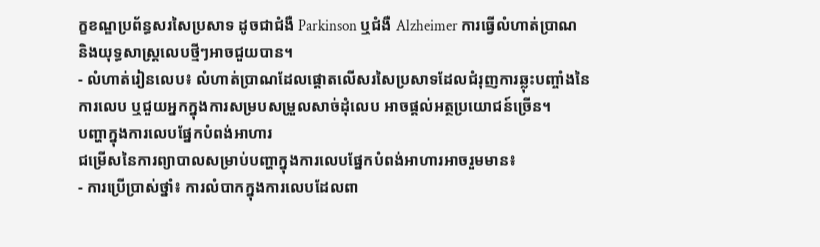ក្ខខណ្ឌប្រព័ន្ធសរសៃប្រសាទ ដូចជាជំងឺ Parkinson ឬជំងឺ Alzheimer ការធ្វើលំហាត់ប្រាណ និងយុទ្ធសាស្ត្រលេបថ្មីៗអាចជួយបាន។
- លំហាត់រៀនលេប៖ លំហាត់ប្រាណដែលផ្តោតលើសរសៃប្រសាទដែលជំរុញការឆ្លុះបញ្ចាំងនៃការលេប ឬជួយអ្នកក្នុងការសម្របសម្រួលសាច់ដុំលេប អាចផ្តល់អត្ថប្រយោជន៍ច្រើន។
បញ្ហាក្នុងការលេបផ្នែកបំពង់អាហារ
ជម្រើសនៃការព្យាបាលសម្រាប់បញ្ហាក្នុងការលេបផ្នែកបំពង់អាហារអាចរួមមាន៖
- ការប្រើប្រាស់ថ្នាំ៖ ការលំបាកក្នុងការលេបដែលពា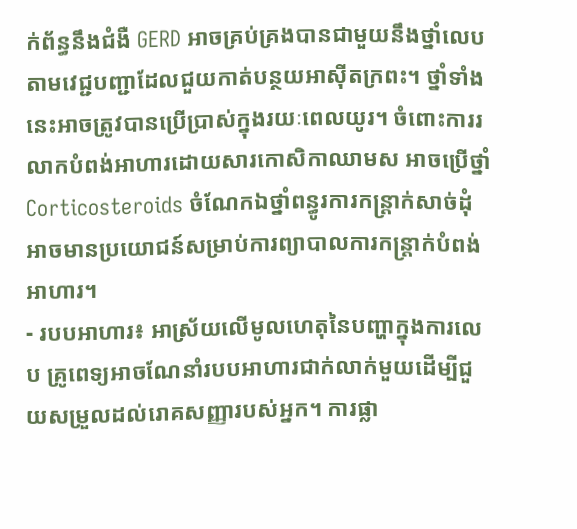ក់ព័ន្ធនឹងជំងឺ GERD អាចគ្រប់គ្រងបានជាមួយនឹងថ្នាំលេបតាមវេជ្ជបញ្ជាដែលជួយកាត់បន្ថយអាស៊ីតក្រពះ។ ថ្នាំទាំងនេះអាចត្រូវបានប្រើប្រាស់ក្នុងរយៈពេលយូរ។ ចំពោះការរលាកបំពង់អាហារដោយសារកោសិកាឈាមស អាចប្រើថ្នាំ Corticosteroids ចំណែកឯថ្នាំពន្ធូរការកន្ត្រាក់សាច់ដុំ អាចមានប្រយោជន៍សម្រាប់ការព្យាបាលការកន្ត្រាក់បំពង់អាហារ។
- របបអាហារ៖ អាស្រ័យលើមូលហេតុនៃបញ្ហាក្នុងការលេប គ្រូពេទ្យអាចណែនាំរបបអាហារជាក់លាក់មួយដើម្បីជួយសម្រួលដល់រោគសញ្ញារបស់អ្នក។ ការផ្លា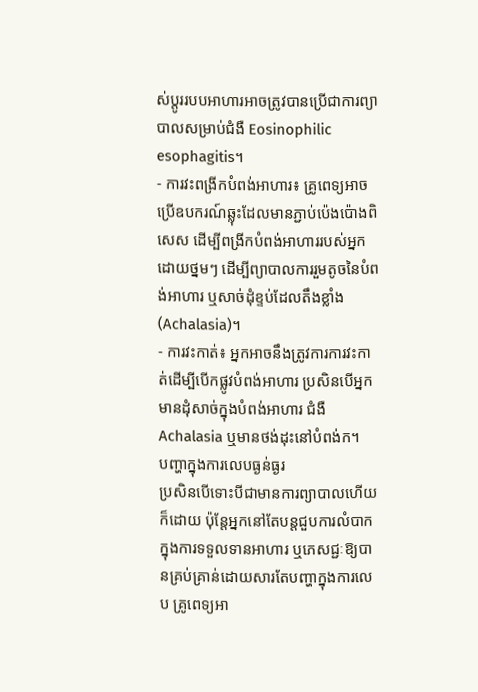ស់ប្តូររបបអាហារអាចត្រូវបានប្រើជាការព្យាបាលសម្រាប់ជំងឺ Eosinophilic esophagitis។
- ការវះពង្រីកបំពង់អាហារ៖ គ្រូពេទ្យអាចប្រើឧបករណ៍ឆ្លុះដែលមានភ្ជាប់ប៉េងប៉ោងពិសេស ដើម្បីពង្រីកបំពង់អាហាររបស់អ្នកដោយថ្នមៗ ដើម្បីព្យាបាលការរួមតូចនៃបំពង់អាហារ ឬសាច់ដុំខ្ទប់ដែលតឹងខ្លាំង (Achalasia)។
- ការវះកាត់៖ អ្នកអាចនឹងត្រូវការការវះកាត់ដើម្បីបើកផ្លូវបំពង់អាហារ ប្រសិនបើអ្នកមានដុំសាច់ក្នុងបំពង់អាហារ ជំងឺ Achalasia ឬមានថង់ដុះនៅបំពង់ក។
បញ្ហាក្នុងការលេបធ្ងន់ធ្ងរ
ប្រសិនបើទោះបីជាមានការព្យាបាលហើយក៏ដោយ ប៉ុន្តែអ្នកនៅតែបន្តជួបការលំបាកក្នុងការទទួលទានអាហារ ឬភេសជ្ជៈឱ្យបានគ្រប់គ្រាន់ដោយសារតែបញ្ហាក្នុងការលេប គ្រូពេទ្យអា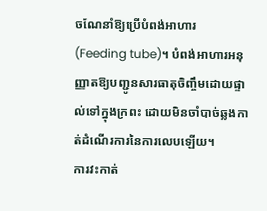ចណែនាំឱ្យប្រើបំពង់អាហារ (Feeding tube)។ បំពង់អាហារអនុញ្ញាតឱ្យបញ្ជូនសារធាតុចិញ្ចឹមដោយផ្ទាល់ទៅក្នុងក្រពះ ដោយមិនចាំបាច់ឆ្លងកាត់ដំណើរការនៃការលេបឡើយ។
ការវះកាត់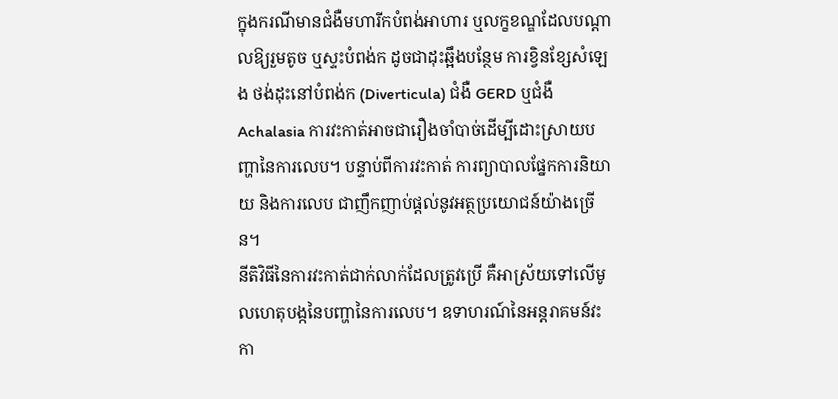ក្នុងករណីមានជំងឺមហារីកបំពង់អាហារ ឬលក្ខខណ្ឌដែលបណ្តាលឱ្យរួមតូច ឬស្ទះបំពង់ក ដូចជាដុះឆ្អឹងបន្ថែម ការខ្វិនខ្សែសំឡេង ថង់ដុះនៅបំពង់ក (Diverticula) ជំងឺ GERD ឬជំងឺ Achalasia ការវះកាត់អាចជារឿងចាំបាច់ដើម្បីដោះស្រាយបញ្ហានៃការលេប។ បន្ទាប់ពីការវះកាត់ ការព្យាបាលផ្នែកការនិយាយ និងការលេប ជាញឹកញាប់ផ្តល់នូវអត្ថប្រយោជន៍យ៉ាងច្រើន។
នីតិវិធីនៃការវះកាត់ជាក់លាក់ដែលត្រូវប្រើ គឺអាស្រ័យទៅលើមូលហេតុបង្កនៃបញ្ហានៃការលេប។ ឧទាហរណ៍នៃអន្តរាគមន៍វះកា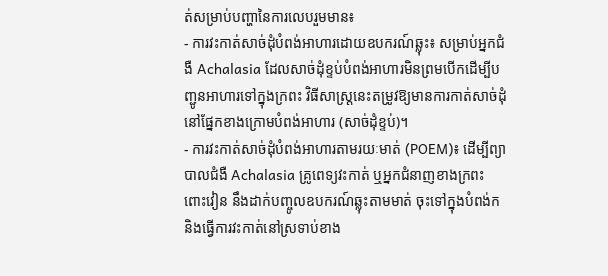ត់សម្រាប់បញ្ហានៃការលេបរួមមាន៖
- ការវះកាត់សាច់ដុំបំពង់អាហារដោយឧបករណ៍ឆ្លុះ៖ សម្រាប់អ្នកជំងឺ Achalasia ដែលសាច់ដុំខ្ទប់បំពង់អាហារមិនព្រមបើកដើម្បីបញ្ជូនអាហារទៅក្នុងក្រពះ វិធីសាស្ត្រនេះតម្រូវឱ្យមានការកាត់សាច់ដុំនៅផ្នែកខាងក្រោមបំពង់អាហារ (សាច់ដុំខ្ទប់)។
- ការវះកាត់សាច់ដុំបំពង់អាហារតាមរយៈមាត់ (POEM)៖ ដើម្បីព្យាបាលជំងឺ Achalasia គ្រូពេទ្យវះកាត់ ឬអ្នកជំនាញខាងក្រពះពោះវៀន នឹងដាក់បញ្ចូលឧបករណ៍ឆ្លុះតាមមាត់ ចុះទៅក្នុងបំពង់ក និងធ្វើការវះកាត់នៅស្រទាប់ខាង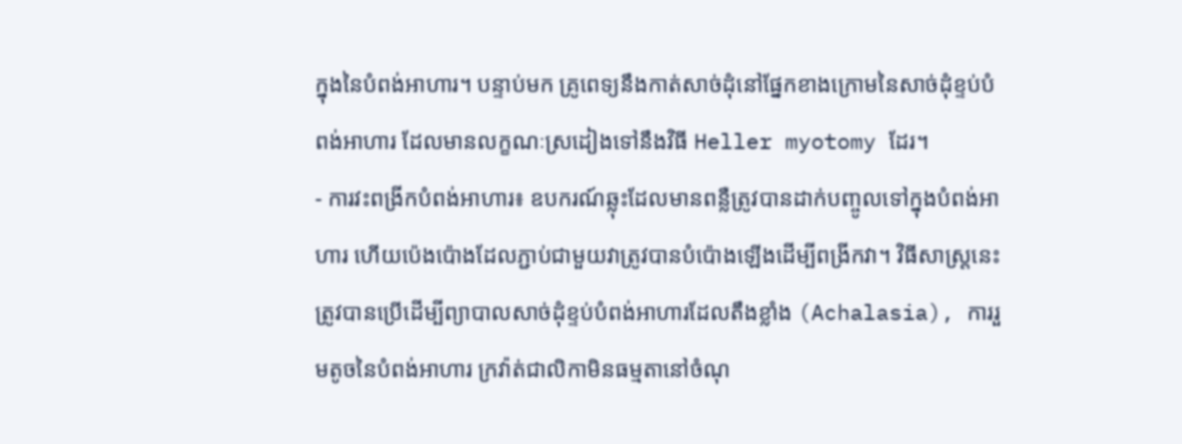ក្នុងនៃបំពង់អាហារ។ បន្ទាប់មក គ្រូពេទ្យនឹងកាត់សាច់ដុំនៅផ្នែកខាងក្រោមនៃសាច់ដុំខ្ទប់បំពង់អាហារ ដែលមានលក្ខណៈស្រដៀងទៅនឹងវិធី Heller myotomy ដែរ។
- ការវះពង្រីកបំពង់អាហារ៖ ឧបករណ៍ឆ្លុះដែលមានពន្លឺត្រូវបានដាក់បញ្ចូលទៅក្នុងបំពង់អាហារ ហើយប៉េងប៉ោងដែលភ្ជាប់ជាមួយវាត្រូវបានបំប៉ោងឡើងដើម្បីពង្រីកវា។ វិធីសាស្ត្រនេះត្រូវបានប្រើដើម្បីព្យាបាលសាច់ដុំខ្ទប់បំពង់អាហារដែលតឹងខ្លាំង (Achalasia), ការរួមតូចនៃបំពង់អាហារ ក្រវ៉ាត់ជាលិកាមិនធម្មតានៅចំណុ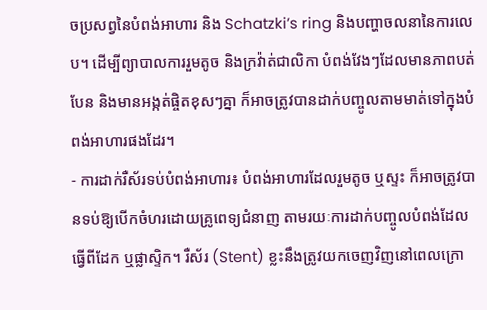ចប្រសព្វនៃបំពង់អាហារ និង Schatzki’s ring និងបញ្ហាចលនានៃការលេប។ ដើម្បីព្យាបាលការរួមតូច និងក្រវ៉ាត់ជាលិកា បំពង់វែងៗដែលមានភាពបត់បែន និងមានអង្កត់ផ្ចិតខុសៗគ្នា ក៏អាចត្រូវបានដាក់បញ្ចូលតាមមាត់ទៅក្នុងបំពង់អាហារផងដែរ។
- ការដាក់រឺស័រទប់បំពង់អាហារ៖ បំពង់អាហារដែលរួមតូច ឬស្ទះ ក៏អាចត្រូវបានទប់ឱ្យបើកចំហរដោយគ្រូពេទ្យជំនាញ តាមរយៈការដាក់បញ្ចូលបំពង់ដែលធ្វើពីដែក ឬផ្លាស្ទិក។ រឺស័រ (Stent) ខ្លះនឹងត្រូវយកចេញវិញនៅពេលក្រោ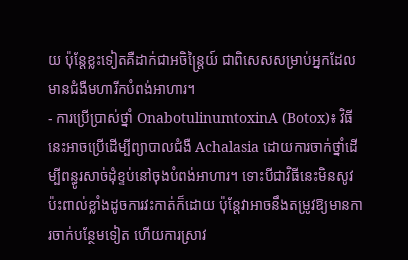យ ប៉ុន្តែខ្លះទៀតគឺដាក់ជាអចិន្ត្រៃយ៍ ជាពិសេសសម្រាប់អ្នកដែលមានជំងឺមហារីកបំពង់អាហារ។
- ការប្រើប្រាស់ថ្នាំ OnabotulinumtoxinA (Botox)៖ វិធីនេះអាចប្រើដើម្បីព្យាបាលជំងឺ Achalasia ដោយការចាក់ថ្នាំដើម្បីពន្ធូរសាច់ដុំខ្ទប់នៅចុងបំពង់អាហារ។ ទោះបីជាវិធីនេះមិនសូវប៉ះពាល់ខ្លាំងដូចការវះកាត់ក៏ដោយ ប៉ុន្តែវាអាចនឹងតម្រូវឱ្យមានការចាក់បន្ថែមទៀត ហើយការស្រាវ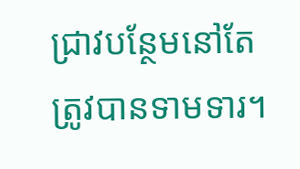ជ្រាវបន្ថែមនៅតែត្រូវបានទាមទារ។